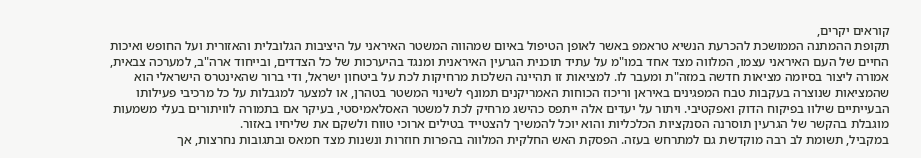קוראים יקרים,
תקופת ההמתנה הממושכת להכרעת הנשיא טראמפ באשר לאופן הטיפול באיום שמהווה המשטר האיראני על היציבות הגלובלית והאזורית ועל החופש ואיכות החיים של העם האיראני עצמו, המלווה מצד אחד במו"מ על עתיד תוכנית הגרעין האיראנית ומנגד בהיערכות של כל הצדדים, ובייחוד ארה"ב, למערכה צבאית, אמורה ליצור בסיומה מציאות חדשה במזה"ת ומעבר לו. למציאות זו תהיינה השלכות מרחיקות לכת על ביטחון ישראל, ודי ברור שהאינטרס הישראלי הוא שהמציאות שנוצרה בעקבות טבח המפגינים באיראן וריכוז הכוחות האמריקנים תמונף לשינוי המשטר בטהרן, או למצער למגבלות על כל מרכיבי פעילותו הבעייתיים שילוו בפיקוח הדוק ואפקטיבי. ויתור על יעדים אלה ייתפס כהישג מרחיק לכת למשטר האסלאמיסטי, בעיקר אם בתמורה לוויתורים בעלי משמעות מוגבלת בהקשר של הגרעין תוסרנה הסנקציות הכלכליות והוא יוכל להמשיך להצטייד בטילים ארוכי טווח ולשקם את שליחיו באזור.
במקביל, תשומת לב רבה מוקדשת גם למתרחש בעזה. הפסקת האש החלקית המלווה בהפרות חוזרות ונשנות מצד חמאס ובתגובות נחרצות, אך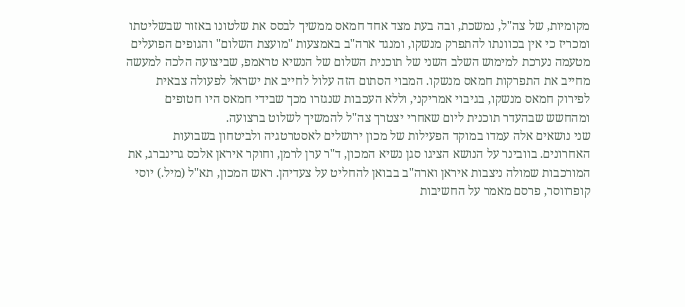מקומיות, של צה"ל, נמשכת, ובה בעת מצד אחד חמאס ממשיך לבסס את שלטונו באזור שבשליטתו ומכריז כי אין בכוונתו להתפרק מנשקו, ומנגד ארה"ב באמצעות "מועצת השלום" והגופים הפועלים מטעמה נערכת למימוש השלב השני של תוכנית השלום של הנשיא טראמפ, שביצועה הלכה למעשה מחייב את התפרקות חמאס מנשקו. המבוי הסתום הזה עלול לחייב את ישראל לפעולה צבאית לפירוק חמאס מנשקו, בגיבוי אמריקני, וללא העכבות שנגזרו מכך שבידי חמאס היו חטופים ומהחשש שבהעדר תוכנית ליום שאחרי יצטרך צה"ל להמשיך לשלוט ברצועה.
שני נושאים אלה עמדו במוקד הפעילות של מכון ירושלים לאסטרטגיה ולביטחון בשבועות האחרונים. בוובינר על הנושא הציגו סגן נשיא המכון, ד"ר ערן לרמן, וחוקר איראן אלכס גרינברג, את המורכבות שמולה ניצבות איראן וארה"ב בבואן להחליט על צעדיהן. ראש המכון, תא"ל (מיל.) יוסי קופרווסר, פרסם מאמר על החשיבות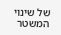של שינוי המשטר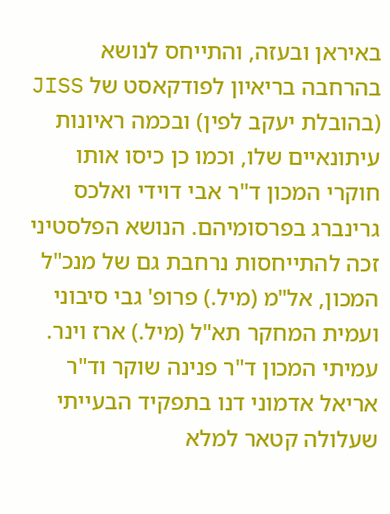באיראן ובעזה, והתייחס לנושא בהרחבה בריאיון לפודקאסט של JISS (בהובלת יעקב לפין) ובכמה ראיונות עיתונאיים שלו, וכמו כן כיסו אותו חוקרי המכון ד"ר אבי דוידי ואלכס גרינברג בפרסומיהם. הנושא הפלסטיני זכה להתייחסות נרחבת גם של מנכ"ל המכון, אל"מ (מיל.) פרופ' גבי סיבוני ועמית המחקר תא"ל (מיל.) ארז וינר. עמיתי המכון ד"ר פנינה שוקר וד"ר אריאל אדמוני דנו בתפקיד הבעייתי שעלולה קטאר למלא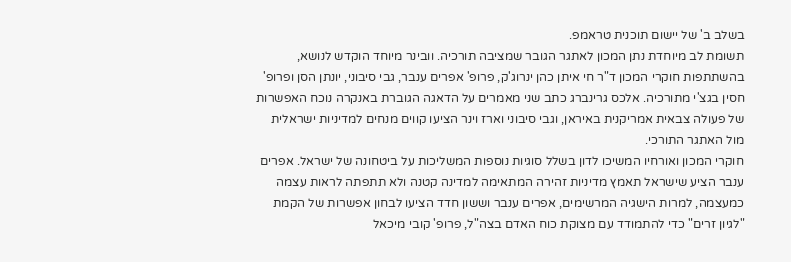בשלב ב' של יישום תוכנית טראמפ.
תשומת לב מיוחדת נתן המכון לאתגר הגובר שמציבה תורכיה. וובינר מיוחד הוקדש לנושא, בהשתתפות חוקרי המכון ד"ר חי איתן כהן ינרוג'ק, פרופ' אפרים ענבר, גבי סיבוני, יונתן הסן ופרופ' חסין בגצ'י מתורכיה. אלכס גרינברג כתב שני מאמרים על הדאגה הגוברת באנקרה נוכח האפשרות של פעולה צבאית אמריקנית באיראן, וגבי סיבוני וארז וינר הציעו קווים מנחים למדיניות ישראלית מול האתגר התורכי.
חוקרי המכון ואורחיו המשיכו לדון בשלל סוגיות נוספות המשליכות על ביטחונה של ישראל. אפרים ענבר הציע שישראל תאמץ מדיניות זהירה המתאימה למדינה קטנה ולא תתפתה לראות עצמה כמעצמה, למרות הישגיה המרשימים, אפרים ענבר וששון חדד הציעו לבחון אפשרות של הקמת "לגיון זרים" כדי להתמודד עם מצוקת כוח האדם בצה"ל, פרופ' קובי מיכאל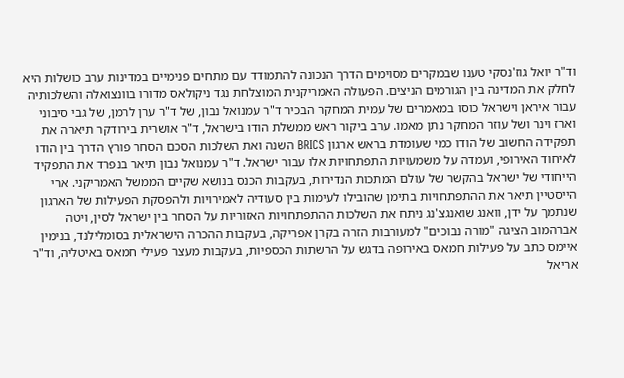וד"ר יואל גוז'נסקי טענו שבמקרים מסוימים הדרך הנכונה להתמודד עם מתחים פנימיים במדינות ערב כושלות היא לחלק את המדינה בין הגורמים הניצים. הפעולה האמריקנית המוצלחת נגד ניקולאס מדורו בוונצואלה והשלכותיה עבור איראן וישראל כוסו במאמרים של עמית המחקר הבכיר ד"ר עמנואל נבון, של ד"ר ערן לרמן, של גבי סיבוני וארז וינר ושל עוזר המחקר נתן מאמו. ערב ביקור ראש ממשלת הודו בישראל, ד"ר אושרית בירודקר תיארה את תפקידה החשוב של הודו כמי שעומדת בראש ארגון BRICS השנה ואת השלכות הסכם הסחר פורץ הדרך בין הודו לאיחוד האירופי, ועמדה על משמעויות התפתחויות אלו עבור ישראל. ד"ר עמנואל נבון תיאר בנפרד את התפקיד הייחודי של ישראל בהקשר של עולם המתכות הנדירות, בעקבות הכנס בנושא שקיים הממשל האמריקני. ארי הייסטיין תיאר את ההתפתחויות בתימן שהובילו לעימות בין סעודיה לאמירויות ולהפסקת הפעילות של הארגון שנתמך על ידן, וואנג שואנגצ'נג ניתח את השלכות ההתפתחויות האזוריות על הסחר בין ישראל לסין, ויטה אברהמוב הציגה "מורה נבוכים" למעורבות הזרה בקרן אפריקה, בעקבות ההכרה הישראלית בסומלילנד, בנימין איימס כתב על פעילות חמאס באירופה בדגש על הרשתות הכספיות, בעקבות מעצר פעילי חמאס באיטליה, וד"ר אריאל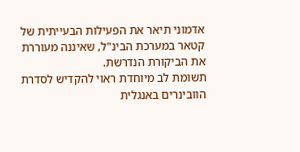אדמוני תיאר את הפעילות הבעייתית של קטאר במערכת הבינ"ל, שאיננה מעוררת את הביקורת הנדרשת.
תשומת לב מיוחדת ראוי להקדיש לסדרת הוובינרים באנגלית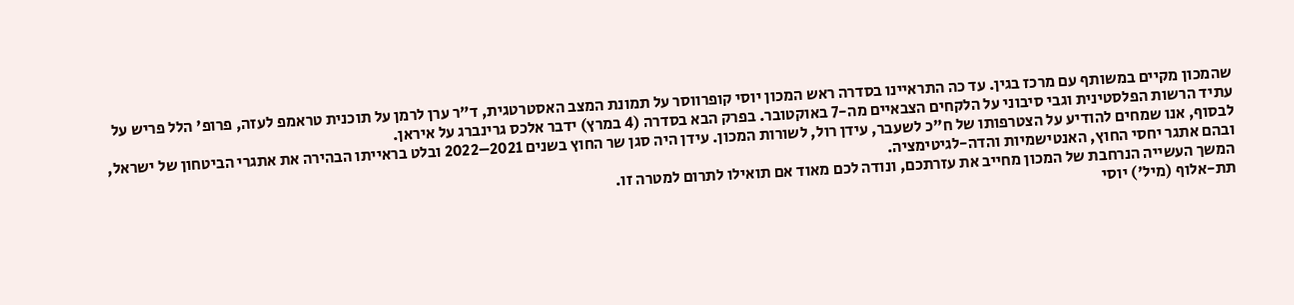שהמכון מקיים במשותף עם מרכז בגין. עד כה התראיינו בסדרה ראש המכון יוסי קופרווסר על תמונת המצב האסטרטגית, ד"ר ערן לרמן על תוכנית טראמפ לעזה, פרופ' הלל פריש על עתיד הרשות הפלסטינית וגבי סיבוני על הלקחים הצבאיים מה-7 באוקטובר. בפרק הבא בסדרה (4 במרץ) ידבר אלכס גרינברג על איראן.
לבסוף, אנו שמחים להודיע על הצטרפותו של ח"כ לשעבר, עידן רול, לשורות המכון. עידן היה סגן שר החוץ בשנים 2021–2022 ובלט בראייתו הבהירה את אתגרי הביטחון של ישראל, ובהם אתגר יחסי החוץ, האנטישמיות והדה-לגיטימציה.
המשך העשייה הנרחבת של המכון מחייב את עזרתכם, ונודה לכם מאוד אם תואילו לתרום למטרה זו.
תת-אלוף (מיל') יוסי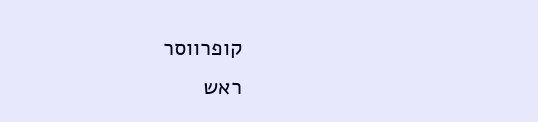קופרווסר
ראש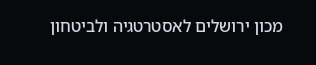מכון ירושלים לאסטרטגיה ולביטחון